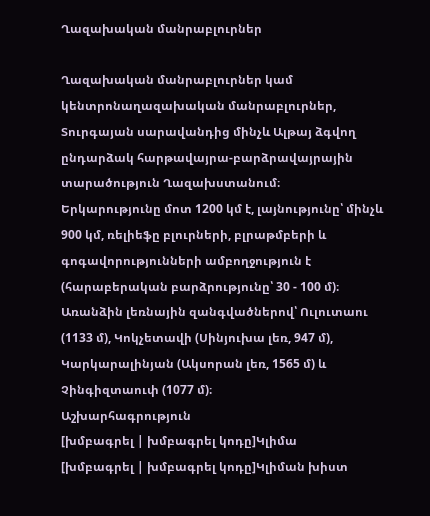Ղազախական մանրաբլուրներ

Ղազախական մանրաբլուրներ կամ կենտրոնաղազախական մանրաբլուրներ, Տուրգայան սարավանդից մինչև Ալթայ ձգվող ընդարձակ հարթավայրա-բարձրավայրային տարածություն Ղազախստանում։
Երկարությունը մոտ 1200 կմ է, լայնությունը՝ մինչև 900 կմ, ռելիեֆը բլուրների, բլրաթմբերի և գոգավորությունների ամբողջություն է (հարաբերական բարձրությունը՝ 30 - 100 մ)։ Առանձին լեռնային զանգվածներով՝ Ուլուտաու (1133 մ), Կոկչետավի (Սինյուխա լեռ, 947 մ), Կարկարալինյան (Ակսորան լեռ, 1565 մ) և Չինգիզտաուփ (1077 մ)։
Աշխարհագրություն
[խմբագրել | խմբագրել կոդը]Կլիմա
[խմբագրել | խմբագրել կոդը]Կլիման խիստ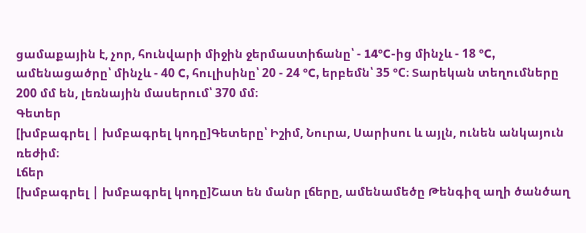ցամաքային է, չոր, հունվարի միջին ջերմաստիճանը՝ - 14°C-ից մինչև - 18 °C, ամենացածրը՝ մինչև - 40 C, հուլիսինը՝ 20 - 24 °C, երբեմն՝ 35 °C։ Տարեկան տեղումները 200 մմ են, լեռնային մասերում՝ 370 մմ։
Գետեր
[խմբագրել | խմբագրել կոդը]Գետերը՝ Իշիմ, Նուրա, Սարիսու և այլն, ունեն անկայուն ռեժիմ։
Լճեր
[խմբագրել | խմբագրել կոդը]Շատ են մանր լճերը, ամենամեծը Թենգիզ աղի ծանծաղ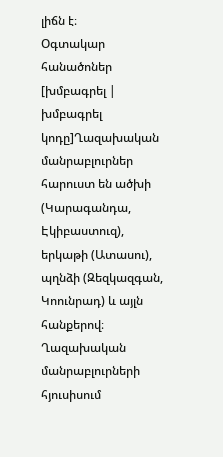լիճն է։
Օգտակար հանածոներ
[խմբագրել | խմբագրել կոդը]Ղազախական մանրաբլուրներ հարուստ են ածխի (Կարագանդա, Էկիբաստուզ), երկաթի (Ատասու), պղնձի (Զեզկազգան, Կոունրադ) և այլն հանքերով։
Ղազախական մանրաբլուրների հյուսիսում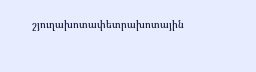շյուղախոտափետրախոտային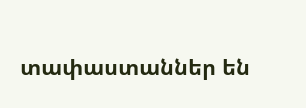տափաստաններ են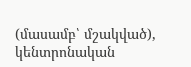(մասամբ՝ մշակված), կենտրոնական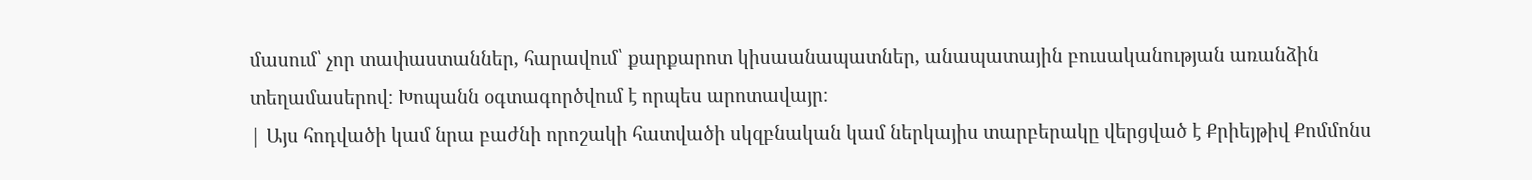մասում՝ չոր տափաստաններ, հարավում՝ քարքարոտ կիսաանապատներ, անապատային բուսականության առանձին տեղամասերով։ Խոպանն օգտագործվում է որպես արոտավայր։
| Այս հոդվածի կամ նրա բաժնի որոշակի հատվածի սկզբնական կամ ներկայիս տարբերակը վերցված է Քրիեյթիվ Քոմմոնս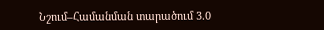Նշում–Համանման տարածում 3.0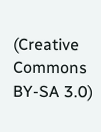(Creative Commons BY-SA 3.0)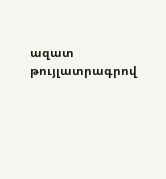ազատ թույլատրագրով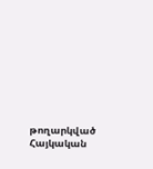թողարկված Հայկական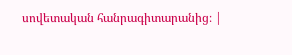սովետական հանրագիտարանից։ |